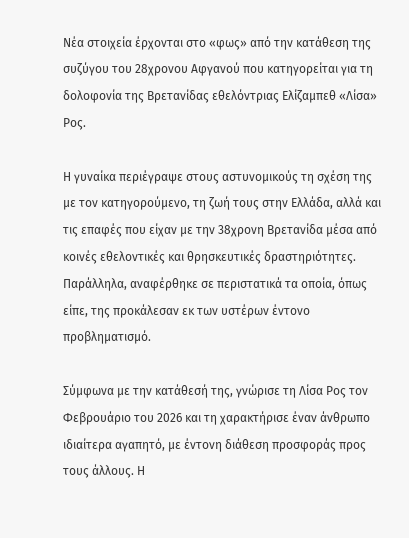Νέα στοιχεία έρχονται στο «φως» από την κατάθεση της συζύγου του 28χρονου Αφγανού που κατηγορείται για τη δολοφονία της Βρετανίδας εθελόντριας Ελίζαμπεθ «Λίσα» Ρος.

Η γυναίκα περιέγραψε στους αστυνομικούς τη σχέση της με τον κατηγορούμενο, τη ζωή τους στην Ελλάδα, αλλά και τις επαφές που είχαν με την 38χρονη Βρετανίδα μέσα από κοινές εθελοντικές και θρησκευτικές δραστηριότητες. Παράλληλα, αναφέρθηκε σε περιστατικά τα οποία, όπως είπε, της προκάλεσαν εκ των υστέρων έντονο προβληματισμό.

Σύμφωνα με την κατάθεσή της, γνώρισε τη Λίσα Ρος τον Φεβρουάριο του 2026 και τη χαρακτήρισε έναν άνθρωπο ιδιαίτερα αγαπητό, με έντονη διάθεση προσφοράς προς τους άλλους. Η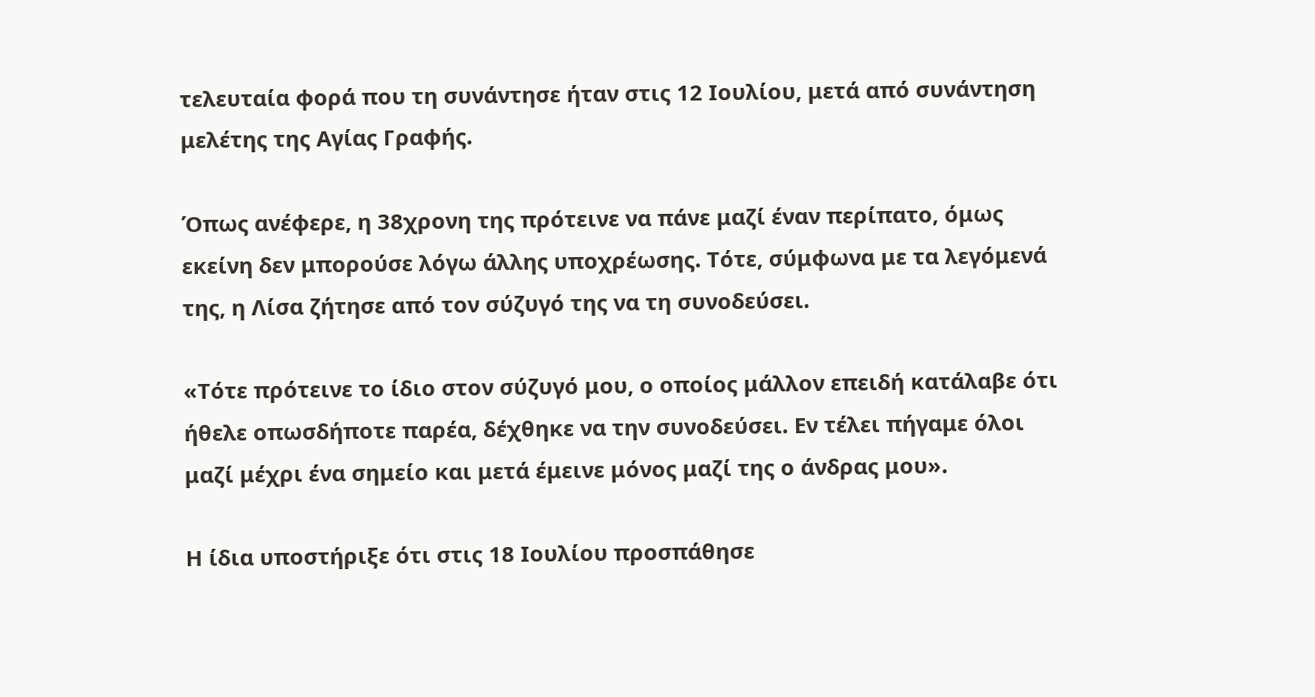τελευταία φορά που τη συνάντησε ήταν στις 12 Ιουλίου, μετά από συνάντηση μελέτης της Αγίας Γραφής.

Όπως ανέφερε, η 38χρονη της πρότεινε να πάνε μαζί έναν περίπατο, όμως εκείνη δεν μπορούσε λόγω άλλης υποχρέωσης. Τότε, σύμφωνα με τα λεγόμενά της, η Λίσα ζήτησε από τον σύζυγό της να τη συνοδεύσει.

«Τότε πρότεινε το ίδιο στον σύζυγό μου, ο οποίος μάλλον επειδή κατάλαβε ότι ήθελε οπωσδήποτε παρέα, δέχθηκε να την συνοδεύσει. Εν τέλει πήγαμε όλοι μαζί μέχρι ένα σημείο και μετά έμεινε μόνος μαζί της ο άνδρας μου».

Η ίδια υποστήριξε ότι στις 18 Ιουλίου προσπάθησε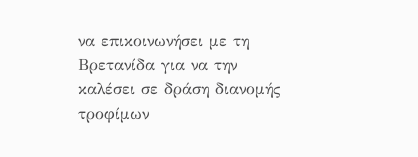να επικοινωνήσει με τη Βρετανίδα για να την καλέσει σε δράση διανομής τροφίμων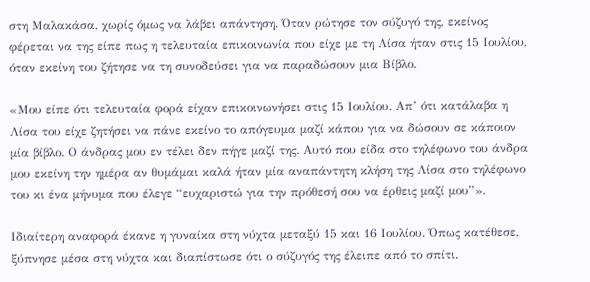στη Μαλακάσα, χωρίς όμως να λάβει απάντηση. Όταν ρώτησε τον σύζυγό της, εκείνος φέρεται να της είπε πως η τελευταία επικοινωνία που είχε με τη Λίσα ήταν στις 15 Ιουλίου, όταν εκείνη του ζήτησε να τη συνοδεύσει για να παραδώσουν μια Βίβλο.

«Μου είπε ότι τελευταία φορά είχαν επικοινωνήσει στις 15 Ιουλίου. Απ’ ότι κατάλαβα η Λίσα του είχε ζητήσει να πάνε εκείνο το απόγευμα μαζί κάπου για να δώσουν σε κάποιον μία βίβλο. Ο άνδρας μου εν τέλει δεν πήγε μαζί της. Αυτό που είδα στο τηλέφωνο του άνδρα μου εκείνη την ημέρα αν θυμάμαι καλά ήταν μία αναπάντητη κλήση της Λίσα στο τηλέφωνο του κι ένα μήνυμα που έλεγε “ευχαριστώ για την πρόθεσή σου να έρθεις μαζί μου”».

Ιδιαίτερη αναφορά έκανε η γυναίκα στη νύχτα μεταξύ 15 και 16 Ιουλίου. Όπως κατέθεσε, ξύπνησε μέσα στη νύχτα και διαπίστωσε ότι ο σύζυγός της έλειπε από το σπίτι.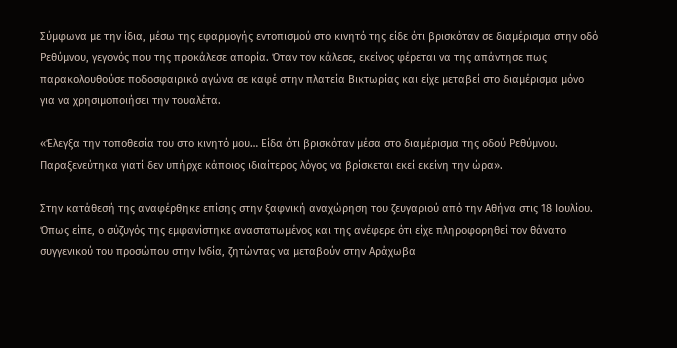Σύμφωνα με την ίδια, μέσω της εφαρμογής εντοπισμού στο κινητό της είδε ότι βρισκόταν σε διαμέρισμα στην οδό Ρεθύμνου, γεγονός που της προκάλεσε απορία. Όταν τον κάλεσε, εκείνος φέρεται να της απάντησε πως παρακολουθούσε ποδοσφαιρικό αγώνα σε καφέ στην πλατεία Βικτωρίας και είχε μεταβεί στο διαμέρισμα μόνο για να χρησιμοποιήσει την τουαλέτα.

«Έλεγξα την τοποθεσία του στο κινητό μου… Είδα ότι βρισκόταν μέσα στο διαμέρισμα της οδού Ρεθύμνου. Παραξενεύτηκα γιατί δεν υπήρχε κάποιος ιδιαίτερος λόγος να βρίσκεται εκεί εκείνη την ώρα».

Στην κατάθεσή της αναφέρθηκε επίσης στην ξαφνική αναχώρηση του ζευγαριού από την Αθήνα στις 18 Ιουλίου. Όπως είπε, ο σύζυγός της εμφανίστηκε αναστατωμένος και της ανέφερε ότι είχε πληροφορηθεί τον θάνατο συγγενικού του προσώπου στην Ινδία, ζητώντας να μεταβούν στην Αράχωβα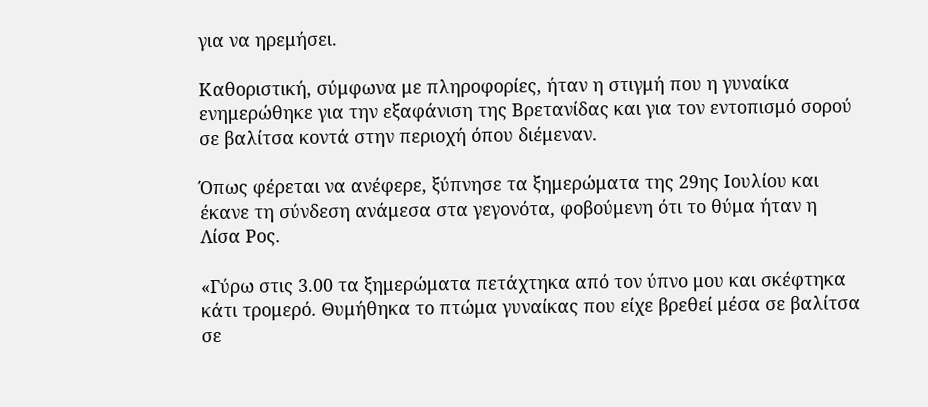για να ηρεμήσει.

Καθοριστική, σύμφωνα με πληροφορίες, ήταν η στιγμή που η γυναίκα ενημερώθηκε για την εξαφάνιση της Βρετανίδας και για τον εντοπισμό σορού σε βαλίτσα κοντά στην περιοχή όπου διέμεναν.

Όπως φέρεται να ανέφερε, ξύπνησε τα ξημερώματα της 29ης Ιουλίου και έκανε τη σύνδεση ανάμεσα στα γεγονότα, φοβούμενη ότι το θύμα ήταν η Λίσα Ρος.

«Γύρω στις 3.00 τα ξημερώματα πετάχτηκα από τον ύπνο μου και σκέφτηκα κάτι τρομερό. Θυμήθηκα το πτώμα γυναίκας που είχε βρεθεί μέσα σε βαλίτσα σε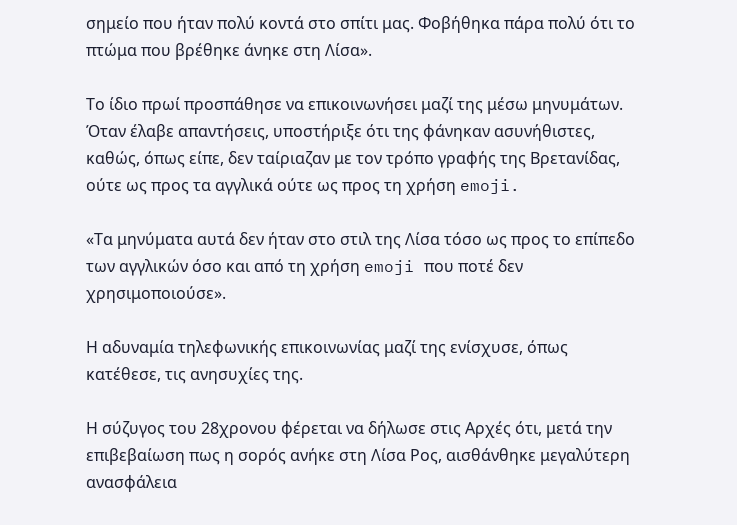σημείο που ήταν πολύ κοντά στο σπίτι μας. Φοβήθηκα πάρα πολύ ότι το πτώμα που βρέθηκε άνηκε στη Λίσα».

Το ίδιο πρωί προσπάθησε να επικοινωνήσει μαζί της μέσω μηνυμάτων. Όταν έλαβε απαντήσεις, υποστήριξε ότι της φάνηκαν ασυνήθιστες, καθώς, όπως είπε, δεν ταίριαζαν με τον τρόπο γραφής της Βρετανίδας, ούτε ως προς τα αγγλικά ούτε ως προς τη χρήση emoji.

«Τα μηνύματα αυτά δεν ήταν στο στιλ της Λίσα τόσο ως προς το επίπεδο των αγγλικών όσο και από τη χρήση emoji που ποτέ δεν χρησιμοποιούσε».

Η αδυναμία τηλεφωνικής επικοινωνίας μαζί της ενίσχυσε, όπως κατέθεσε, τις ανησυχίες της.

Η σύζυγος του 28χρονου φέρεται να δήλωσε στις Αρχές ότι, μετά την επιβεβαίωση πως η σορός ανήκε στη Λίσα Ρος, αισθάνθηκε μεγαλύτερη ανασφάλεια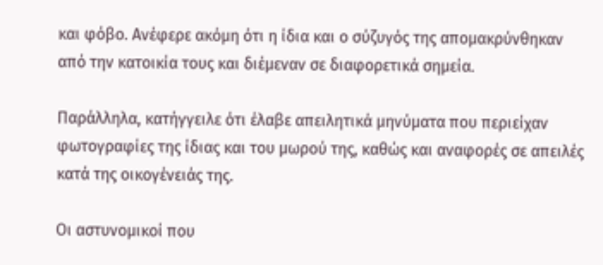και φόβο. Ανέφερε ακόμη ότι η ίδια και ο σύζυγός της απομακρύνθηκαν από την κατοικία τους και διέμεναν σε διαφορετικά σημεία.

Παράλληλα, κατήγγειλε ότι έλαβε απειλητικά μηνύματα που περιείχαν φωτογραφίες της ίδιας και του μωρού της, καθώς και αναφορές σε απειλές κατά της οικογένειάς της.

Οι αστυνομικοί που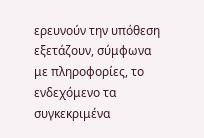ερευνούν την υπόθεση εξετάζουν, σύμφωνα με πληροφορίες, το ενδεχόμενο τα συγκεκριμένα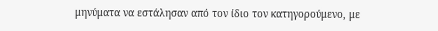μηνύματα να εστάλησαν από τον ίδιο τον κατηγορούμενο, με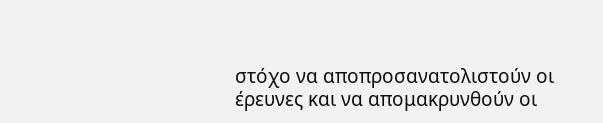στόχο να αποπροσανατολιστούν οι έρευνες και να απομακρυνθούν οι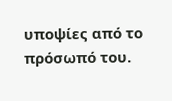υποψίες από το πρόσωπό του.